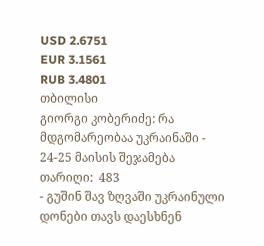USD 2.6751
EUR 3.1561
RUB 3.4801
თბილისი
გიორგი კობერიძე: რა მდგომარეობაა უკრაინაში - 24-25 მაისის შეჯამება
თარიღი:  483
- გუშინ შავ ზღვაში უკრაინული დონები თავს დაესხნენ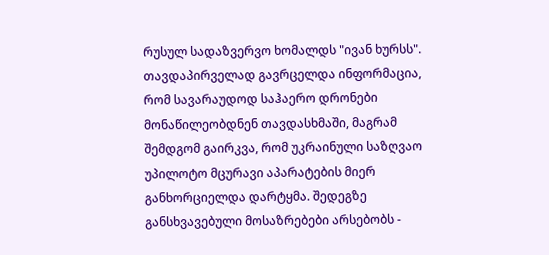რუსულ სადაზვერვო ხომალდს "ივან ხურსს". თავდაპირველად გავრცელდა ინფორმაცია, რომ სავარაუდოდ საჰაერო დრონები მონაწილეობდნენ თავდასხმაში, მაგრამ შემდგომ გაირკვა, რომ უკრაინული საზღვაო უპილოტო მცურავი აპარატების მიერ განხორციელდა დარტყმა. შედეგზე განსხვავებული მოსაზრებები არსებობს -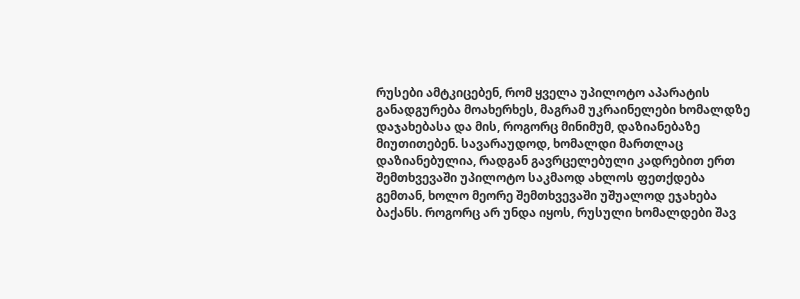რუსები ამტკიცებენ, რომ ყველა უპილოტო აპარატის განადგურება მოახერხეს, მაგრამ უკრაინელები ხომალდზე დაჯახებასა და მის, როგორც მინიმუმ, დაზიანებაზე მიუთითებენ. სავარაუდოდ, ხომალდი მართლაც დაზიანებულია, რადგან გავრცელებული კადრებით ერთ შემთხვევაში უპილოტო საკმაოდ ახლოს ფეთქდება გემთან, ხოლო მეორე შემთხვევაში უშუალოდ ეჯახება ბაქანს. როგორც არ უნდა იყოს, რუსული ხომალდები შავ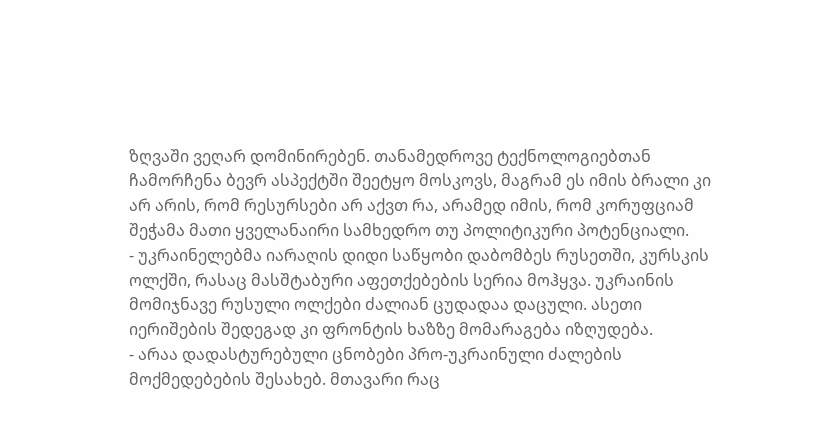ზღვაში ვეღარ დომინირებენ. თანამედროვე ტექნოლოგიებთან ჩამორჩენა ბევრ ასპექტში შეეტყო მოსკოვს, მაგრამ ეს იმის ბრალი კი არ არის, რომ რესურსები არ აქვთ რა, არამედ იმის, რომ კორუფციამ შეჭამა მათი ყველანაირი სამხედრო თუ პოლიტიკური პოტენციალი.
- უკრაინელებმა იარაღის დიდი საწყობი დაბომბეს რუსეთში, კურსკის ოლქში, რასაც მასშტაბური აფეთქებების სერია მოჰყვა. უკრაინის მომიჯნავე რუსული ოლქები ძალიან ცუდადაა დაცული. ასეთი იერიშების შედეგად კი ფრონტის ხაზზე მომარაგება იზღუდება.
- არაა დადასტურებული ცნობები პრო-უკრაინული ძალების მოქმედებების შესახებ. მთავარი რაც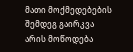მათი მოქმედებების შემდეგ გაირკვა არის მოწოდება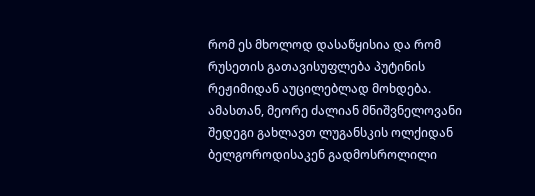რომ ეს მხოლოდ დასაწყისია და რომ რუსეთის გათავისუფლება პუტინის რეჟიმიდან აუცილებლად მოხდება. ამასთან, მეორე ძალიან მნიშვნელოვანი შედეგი გახლავთ ლუგანსკის ოლქიდან ბელგოროდისაკენ გადმოსროლილი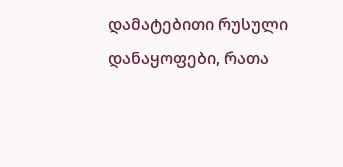დამატებითი რუსული დანაყოფები, რათა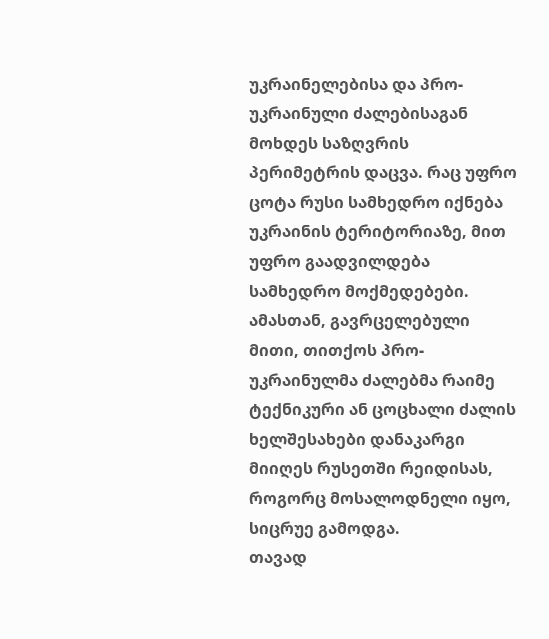უკრაინელებისა და პრო-უკრაინული ძალებისაგან მოხდეს საზღვრის პერიმეტრის დაცვა. რაც უფრო ცოტა რუსი სამხედრო იქნება უკრაინის ტერიტორიაზე, მით უფრო გაადვილდება სამხედრო მოქმედებები.
ამასთან, გავრცელებული მითი, თითქოს პრო-უკრაინულმა ძალებმა რაიმე ტექნიკური ან ცოცხალი ძალის ხელშესახები დანაკარგი მიიღეს რუსეთში რეიდისას, როგორც მოსალოდნელი იყო, სიცრუე გამოდგა.
თავად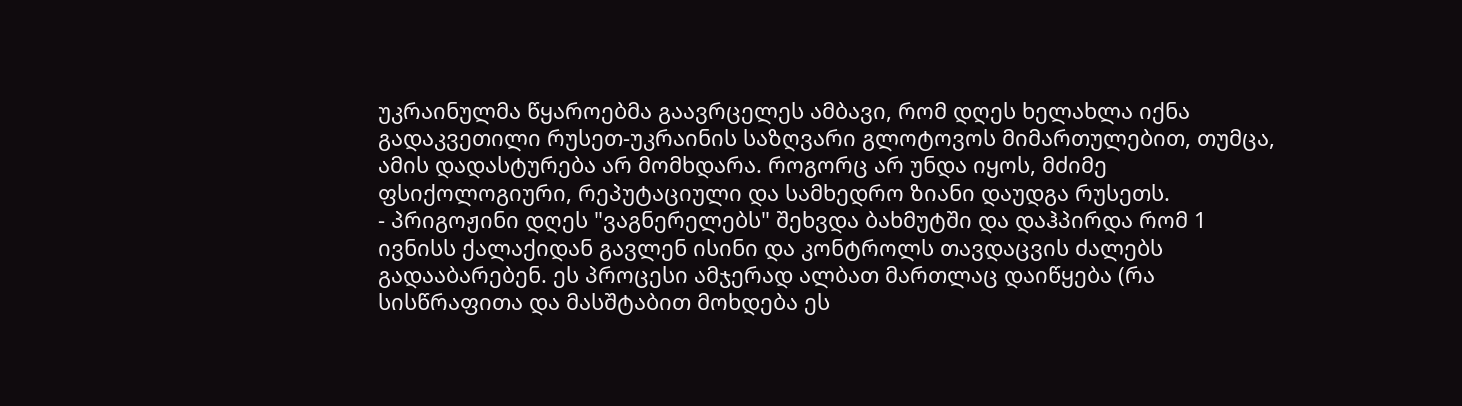უკრაინულმა წყაროებმა გაავრცელეს ამბავი, რომ დღეს ხელახლა იქნა გადაკვეთილი რუსეთ-უკრაინის საზღვარი გლოტოვოს მიმართულებით, თუმცა, ამის დადასტურება არ მომხდარა. როგორც არ უნდა იყოს, მძიმე ფსიქოლოგიური, რეპუტაციული და სამხედრო ზიანი დაუდგა რუსეთს.
- პრიგოჟინი დღეს "ვაგნერელებს" შეხვდა ბახმუტში და დაჰპირდა რომ 1 ივნისს ქალაქიდან გავლენ ისინი და კონტროლს თავდაცვის ძალებს გადააბარებენ. ეს პროცესი ამჯერად ალბათ მართლაც დაიწყება (რა სისწრაფითა და მასშტაბით მოხდება ეს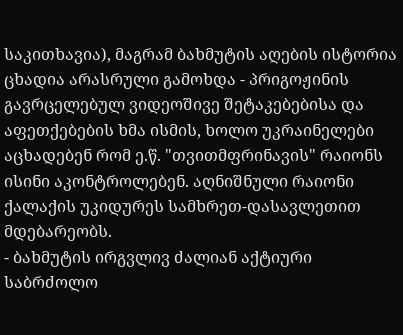საკითხავია), მაგრამ ბახმუტის აღების ისტორია ცხადია არასრული გამოხდა - პრიგოჟინის გავრცელებულ ვიდეოშივე შეტაკებებისა და აფეთქებების ხმა ისმის, ხოლო უკრაინელები აცხადებენ რომ ე.წ. "თვითმფრინავის" რაიონს ისინი აკონტროლებენ. აღნიშნული რაიონი ქალაქის უკიდურეს სამხრეთ-დასავლეთით მდებარეობს.
- ბახმუტის ირგვლივ ძალიან აქტიური საბრძოლო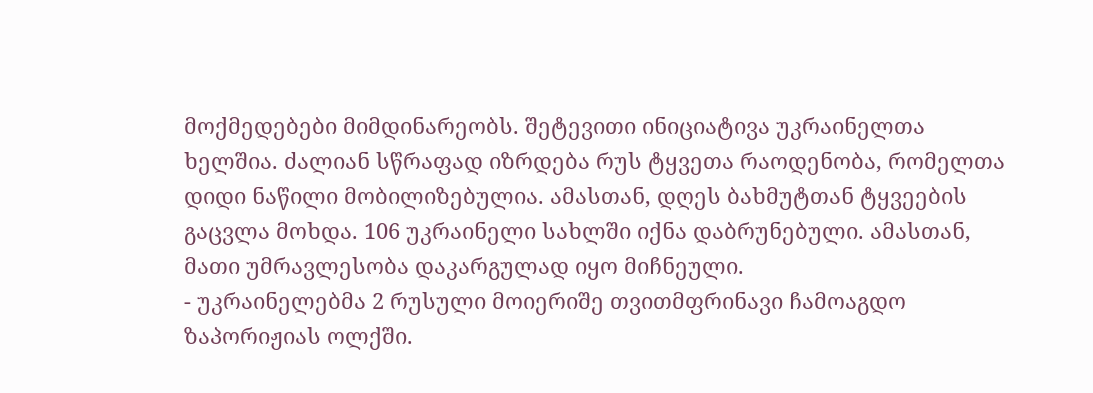მოქმედებები მიმდინარეობს. შეტევითი ინიციატივა უკრაინელთა ხელშია. ძალიან სწრაფად იზრდება რუს ტყვეთა რაოდენობა, რომელთა დიდი ნაწილი მობილიზებულია. ამასთან, დღეს ბახმუტთან ტყვეების გაცვლა მოხდა. 106 უკრაინელი სახლში იქნა დაბრუნებული. ამასთან, მათი უმრავლესობა დაკარგულად იყო მიჩნეული.
- უკრაინელებმა 2 რუსული მოიერიშე თვითმფრინავი ჩამოაგდო ზაპორიჟიას ოლქში.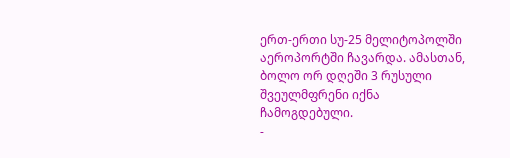ერთ-ერთი სუ-25 მელიტოპოლში აეროპორტში ჩავარდა. ამასთან, ბოლო ორ დღეში 3 რუსული შვეულმფრენი იქნა ჩამოგდებული.
-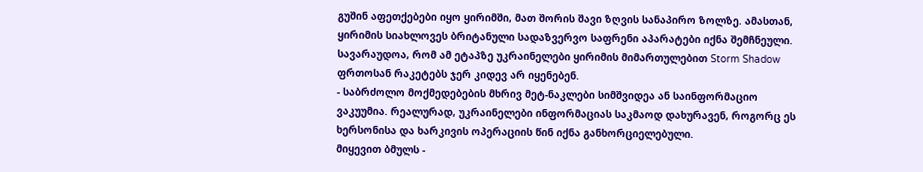გუშინ აფეთქებები იყო ყირიმში, მათ შორის შავი ზღვის სანაპირო ზოლზე. ამასთან, ყირიმის სიახლოვეს ბრიტანული სადაზვერვო საფრენი აპარატები იქნა შემჩნეული. სავარაუდოა, რომ ამ ეტაპზე უკრაინელები ყირიმის მიმართულებით Storm Shadow ფრთოსან რაკეტებს ჯერ კიდევ არ იყენებენ.
- საბრძოლო მოქმედებების მხრივ მეტ-ნაკლები სიმშვიდეა ან საინფორმაციო ვაკუუმია. რეალურად, უკრაინელები ინფორმაციას საკმაოდ დახურავენ, როგორც ეს ხერსონისა და ხარკივის ოპერაციის წინ იქნა განხორციელებული.
მიყევით ბმულს -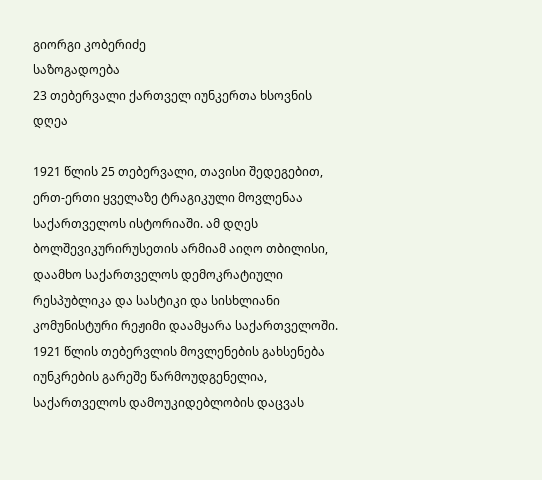გიორგი კობერიძე
საზოგადოება
23 თებერვალი ქართველ იუნკერთა ხსოვნის დღეა

1921 წლის 25 თებერვალი, თავისი შედეგებით, ერთ-ერთი ყველაზე ტრაგიკული მოვლენაა საქართველოს ისტორიაში. ამ დღეს ბოლშევიკურირუსეთის არმიამ აიღო თბილისი, დაამხო საქართველოს დემოკრატიული რესპუბლიკა და სასტიკი და სისხლიანი კომუნისტური რეჟიმი დაამყარა საქართველოში. 1921 წლის თებერვლის მოვლენების გახსენება იუნკრების გარეშე წარმოუდგენელია, საქართველოს დამოუკიდებლობის დაცვას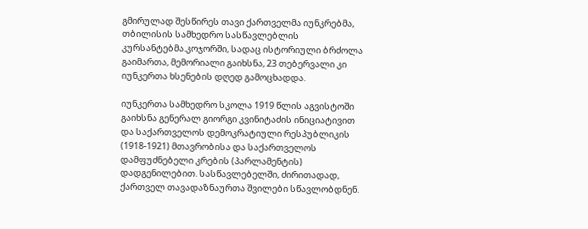გმირულად შესწირეს თავი ქართველმა იუნკრებმა, თბილისის სამხედრო სასწავლებლის კურსანტებმა.კოჯორში, სადაც ისტორიული ბრძოლა გაიმართა, მემორიალი გაიხსნა, 23 თებერვალი კი იუნკერთა ხსენების დღედ გამოცხადდა.

იუნკერთა სამხედრო სკოლა 1919 წლის აგვისტოში გაიხსნა გენერალ გიორგი კვინიტაძის ინიციატივით და საქართველოს დემოკრატიული რესპუბლიკის (1918-1921) მთავრობისა და საქართველოს დამფუძნებელი კრების (პარლამენტის) დადგენილებით. სასწავლებელში, ძირითადად, ქართველ თავადაზნაურთა შვილები სწავლობდნენ.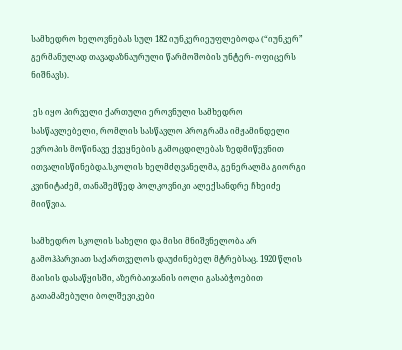სამხედრო ხელოვნებას სულ 182 იუნკერიეუფლებოდა (“იუნკერ”  გერმანულად თავადაზნაურული წარმოშობის უნტერ- ოფიცერს ნიშნავს).

 ეს იყო პირველი ქართული ეროვნული სამხედრო სასწავლებელი, რომლის სასწავლო პროგრამა იმჟამინდელი ევროპის მოწინავე ქვეყნების გამოცდილებას ზედმიწევნით ითვალისწინებდა.სკოლის ხელმძღვანელმა, გენერალმა გიორგი კვინიტაძემ, თანაშემწედ პოლკოვნიკი ალექსანდრე ჩხეიძე მიიწვია.

სამხედრო სკოლის სახელი და მისი მნიშვნელობა არ გამოჰპარვიათ საქართველოს დაუძინებელ მტრებსაც. 1920 წლის მაისის დასაწყისში, აზერბაიჯანის იოლი გასაბჭოებით გათამამებული ბოლშევიკები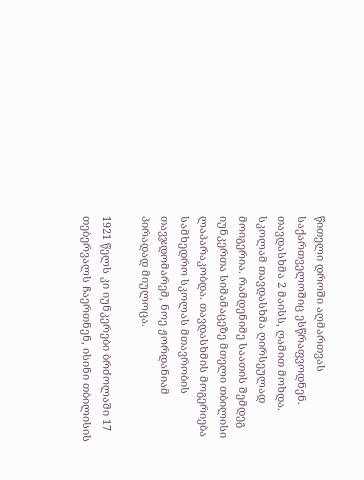წითელი დროში აღმართვას საქართველოშიც ესწრაფვოდნენ. თავდასხმა 2 მაისს, ღამით მოხდა. სკოლამ თავდასხმა ღირსეულად მოიგერია. რამდენიმე საათის შემდეგ იუნკერთა სიმამაცეზე მთელი თბილისი ლაპარაკობდა. თავდასხმის მოგერიება სამხედრო სკოლას მთავრობის თავჯდომარემ, ნოე ჟორდანიამ პირადად მიულოცა.

1921 წელს კი იუნკერები ბრძოლაში 17 თებერვალს ჩაერთნენ, ისინი თბილისის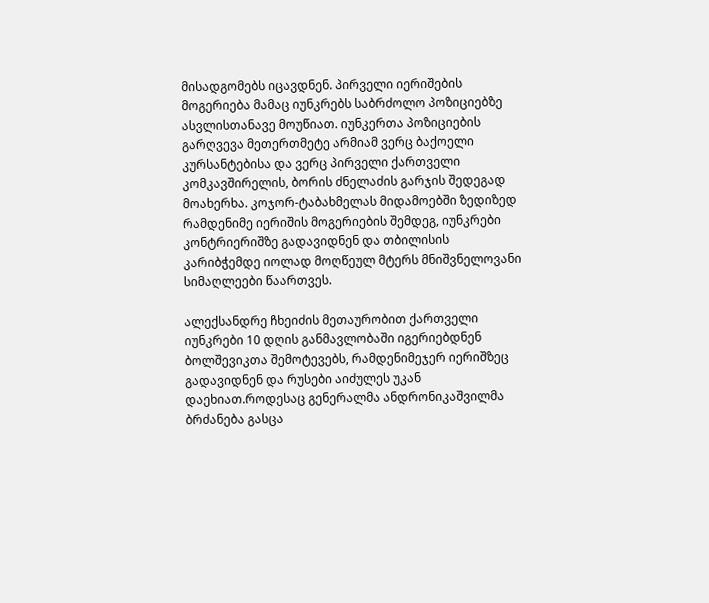მისადგომებს იცავდნენ. პირველი იერიშების მოგერიება მამაც იუნკრებს საბრძოლო პოზიციებზე ასვლისთანავე მოუწიათ. იუნკერთა პოზიციების გარღვევა მეთერთმეტე არმიამ ვერც ბაქოელი კურსანტებისა და ვერც პირველი ქართველი კომკავშირელის, ბორის ძნელაძის გარჯის შედეგად მოახერხა. კოჯორ-ტაბახმელას მიდამოებში ზედიზედ რამდენიმე იერიშის მოგერიების შემდეგ, იუნკრები კონტრიერიშზე გადავიდნენ და თბილისის კარიბჭემდე იოლად მოღწეულ მტერს მნიშვნელოვანი სიმაღლეები წაართვეს.

ალექსანდრე ჩხეიძის მეთაურობით ქართველი იუნკრები 10 დღის განმავლობაში იგერიებდნენ ბოლშევიკთა შემოტევებს, რამდენიმეჯერ იერიშზეც გადავიდნენ და რუსები აიძულეს უკან დაეხიათ.როდესაც გენერალმა ანდრონიკაშვილმა ბრძანება გასცა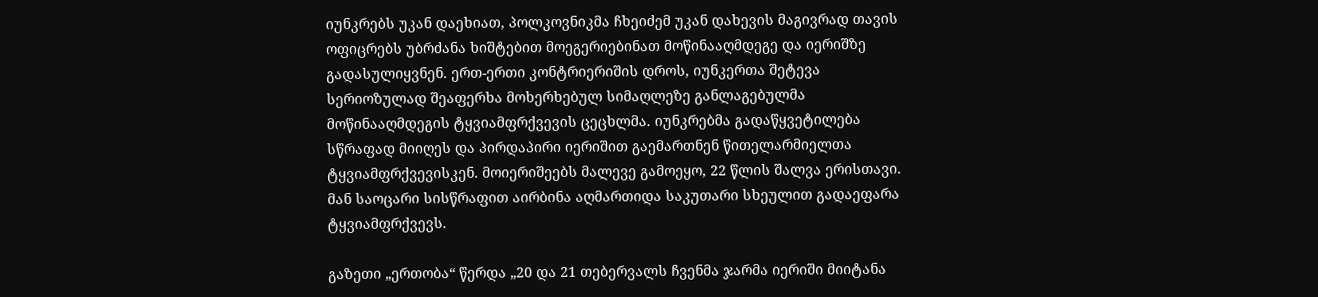იუნკრებს უკან დაეხიათ, პოლკოვნიკმა ჩხეიძემ უკან დახევის მაგივრად თავის ოფიცრებს უბრძანა ხიშტებით მოეგერიებინათ მოწინააღმდეგე და იერიშზე გადასულიყვნენ. ერთ-ერთი კონტრიერიშის დროს, იუნკერთა შეტევა სერიოზულად შეაფერხა მოხერხებულ სიმაღლეზე განლაგებულმა მოწინააღმდეგის ტყვიამფრქვევის ცეცხლმა. იუნკრებმა გადაწყვეტილება სწრაფად მიიღეს და პირდაპირი იერიშით გაემართნენ წითელარმიელთა ტყვიამფრქვევისკენ. მოიერიშეებს მალევე გამოეყო, 22 წლის შალვა ერისთავი. მან საოცარი სისწრაფით აირბინა აღმართიდა საკუთარი სხეულით გადაეფარა ტყვიამფრქვევს.

გაზეთი „ერთობა“ წერდა „20 და 21 თებერვალს ჩვენმა ჯარმა იერიში მიიტანა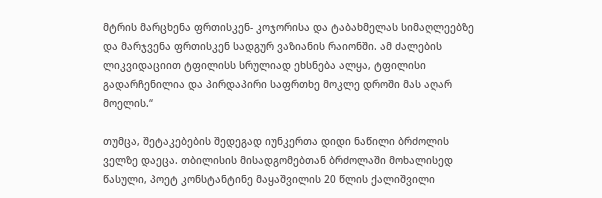მტრის მარცხენა ფრთისკენ- კოჯორისა და ტაბახმელას სიმაღლეებზე და მარჯვენა ფრთისკენ სადგურ ვაზიანის რაიონში. ამ ძალების ლიკვიდაციით ტფილისს სრულიად ეხსნება ალყა, ტფილისი გადარჩენილია და პირდაპირი საფრთხე მოკლე დროში მას აღარ მოელის.“

თუმცა, შეტაკებების შედეგად იუნკერთა დიდი ნაწილი ბრძოლის ველზე დაეცა. თბილისის მისადგომებთან ბრძოლაში მოხალისედ წასული, პოეტ კონსტანტინე მაყაშვილის 20 წლის ქალიშვილი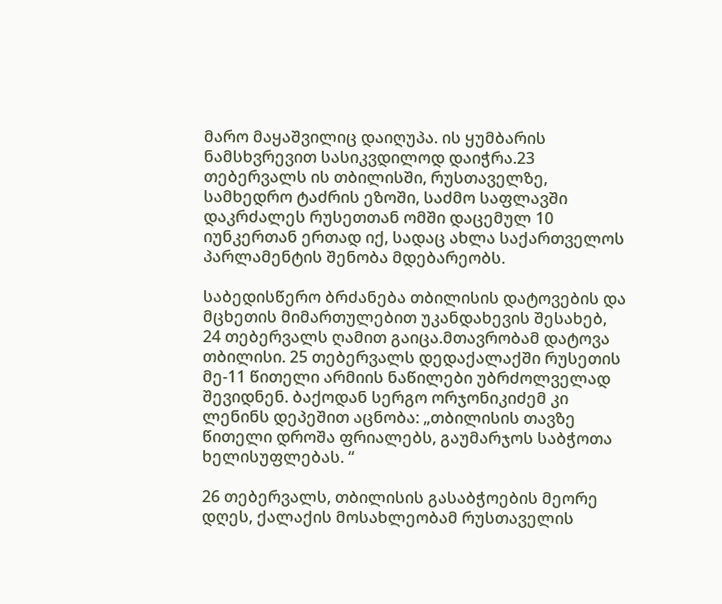მარო მაყაშვილიც დაიღუპა. ის ყუმბარის ნამსხვრევით სასიკვდილოდ დაიჭრა.23 თებერვალს ის თბილისში, რუსთაველზე, სამხედრო ტაძრის ეზოში, საძმო საფლავში დაკრძალეს რუსეთთან ომში დაცემულ 10 იუნკერთან ერთად იქ, სადაც ახლა საქართველოს პარლამენტის შენობა მდებარეობს.

საბედისწერო ბრძანება თბილისის დატოვების და მცხეთის მიმართულებით უკანდახევის შესახებ, 24 თებერვალს ღამით გაიცა.მთავრობამ დატოვა თბილისი. 25 თებერვალს დედაქალაქში რუსეთის მე-11 წითელი არმიის ნაწილები უბრძოლველად შევიდნენ. ბაქოდან სერგო ორჯონიკიძემ კი ლენინს დეპეშით აცნობა: „თბილისის თავზე წითელი დროშა ფრიალებს, გაუმარჯოს საბჭოთა ხელისუფლებას. “

26 თებერვალს, თბილისის გასაბჭოების მეორე დღეს, ქალაქის მოსახლეობამ რუსთაველის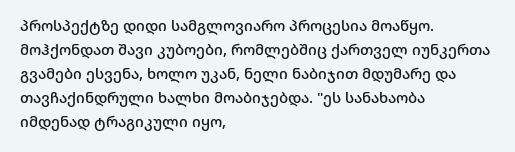პროსპექტზე დიდი სამგლოვიარო პროცესია მოაწყო. მოჰქონდათ შავი კუბოები, რომლებშიც ქართველ იუნკერთა გვამები ესვენა, ხოლო უკან, ნელი ნაბიჯით მდუმარე და თავჩაქინდრული ხალხი მოაბიჯებდა. "ეს სანახაობა იმდენად ტრაგიკული იყო,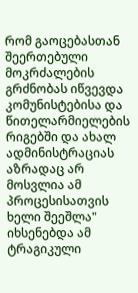რომ გაოცებასთან შეერთებული მოკრძალების გრძნობას იწვევდა კომუნისტებისა და წითელარმიელების რიგებში და ახალ ადმინისტრაციას აზრადაც არ მოსვლია ამ პროცესისათვის ხელი შეეშლა" იხსენებდა ამ ტრაგიკული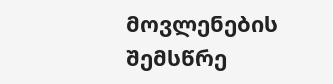მოვლენების შემსწრე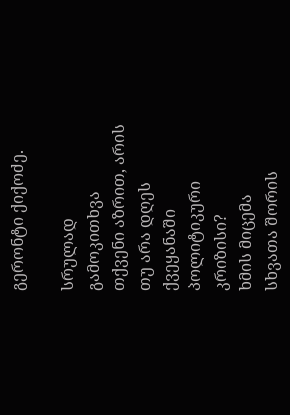გერონტი ქიქოძე.

სრულად
გამოკითხვა
თქვენი აზრით, არის თუ არა დღეს ქვეყანაში პოლიტიკური კრიზისი?
ხმის მიცემა
სხვათა შორის